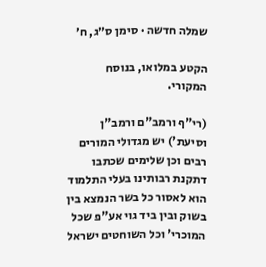שמלה חדשה · סימן ס״ג, ח׳

הקטע במלואו, בנוסח המקורי.

(רי"ף ורמב"ם ורמב"ן וסיעת') יש מגדולי המורים רבים וכן שלימים שכתבו דתקנת רבותינו בעלי התלמוד הוא לאסור כל בשר הנמצא בין בשוק ובין ביד גוי אע"פ שכל המוכרי' וכל השוחטים ישראל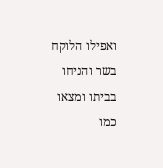ואפילו הלוקח בשר והניחו בביתו ומצאו כמו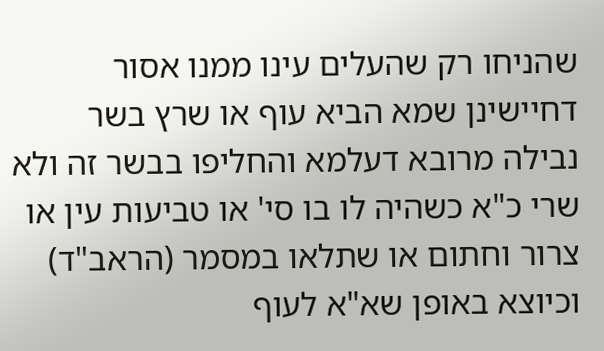שהניחו רק שהעלים עינו ממנו אסור דחיישינן שמא הביא עוף או שרץ בשר נבילה מרובא דעלמא והחליפו בבשר זה ולא שרי כ"א כשהיה לו בו סי' או טביעות עין או צרור וחתום או שתלאו במסמר (הראב"ד) וכיוצא באופן שא"א לעוף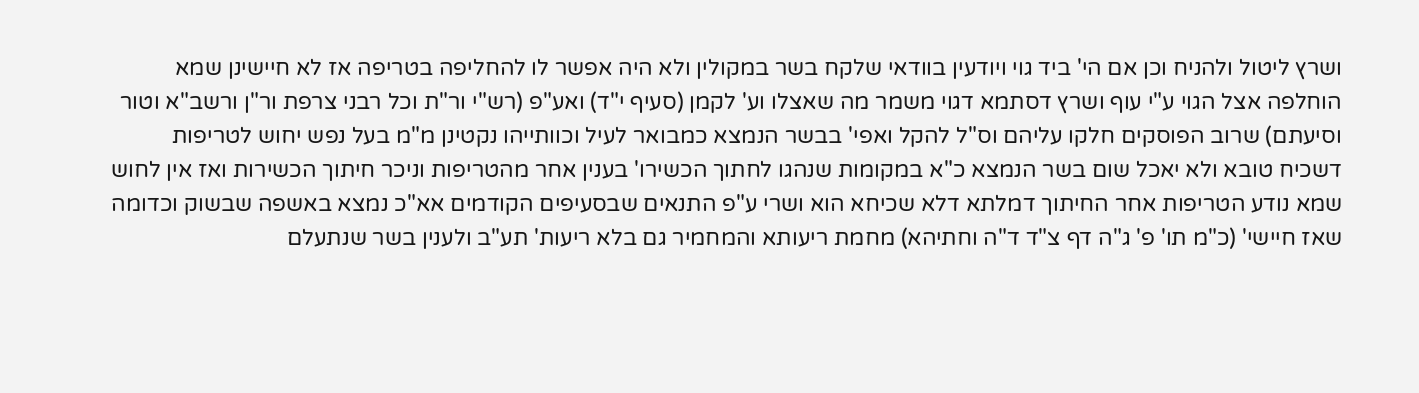ושרץ ליטול ולהניח וכן אם הי' ביד גוי ויודעין בוודאי שלקח בשר במקולין ולא היה אפשר לו להחליפה בטריפה אז לא חיישינן שמא הוחלפה אצל הגוי ע"י עוף ושרץ דסתמא דגוי משמר מה שאצלו וע' לקמן (סעיף י"ד) ואע"פ (רש"י ור"ת וכל רבני צרפת ור"ן ורשב"א וטור וסיעתם) שרוב הפוסקים חלקו עליהם וס"ל להקל ואפי' בבשר הנמצא כמבואר לעיל וכוותייהו נקטינן מ"מ בעל נפש יחוש לטריפות דשכיח טובא ולא יאכל שום בשר הנמצא כ"א במקומות שנהגו לחתוך הכשירו' בענין אחר מהטריפות וניכר חיתוך הכשירות ואז אין לחוש שמא נודע הטריפות אחר החיתוך דמלתא דלא שכיחא הוא ושרי ע"פ התנאים שבסעיפים הקודמים אא"כ נמצא באשפה שבשוק וכדומה שאז חיישי' (כ"מ תו' פ' ג"ה דף צ"ד ד"ה וחתיהא) מחמת ריעותא והמחמיר גם בלא ריעות' תע"ב ולענין בשר שנתעלם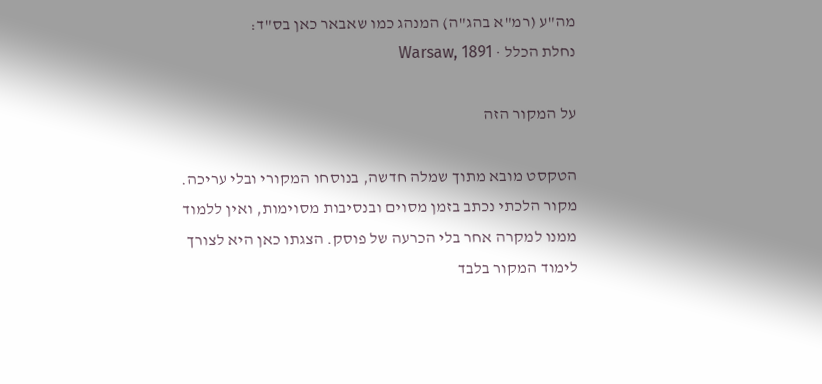מה"ע (רמ"א בהג"ה) המנהג כמו שאבאר כאן בס"ד:
נחלת הכלל · Warsaw, 1891

על המקור הזה

הטקסט מובא מתוך שמלה חדשה, בנוסחו המקורי ובלי עריכה. מקור הלכתי נכתב בזמן מסוים ובנסיבות מסוימות, ואין ללמוד ממנו למקרה אחר בלי הכרעה של פוסק. הצגתו כאן היא לצורך לימוד המקור בלבד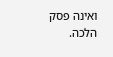ואינה פסק הלכה.